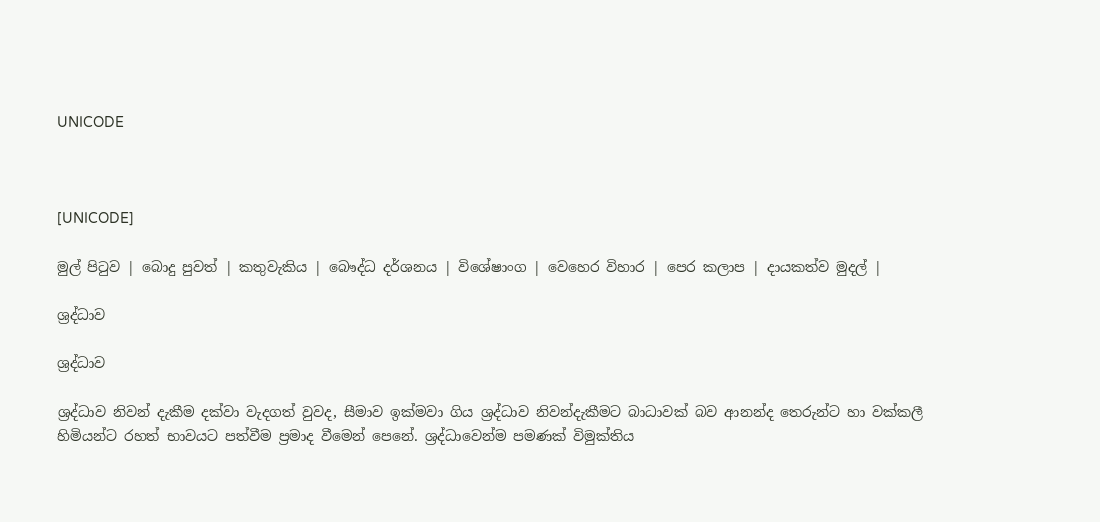UNICODE



[UNICODE]

මුල් පිටුව | බොදු පුවත් | කතුවැකිය | බෞද්ධ දර්ශනය | විශේෂාංග | වෙහෙර විහාර | පෙර කලාප | දායකත්ව මුදල් |

ශ්‍රද්ධාව

ශ්‍රද්ධාව

ශ්‍රද්ධාව නිවන් දැකීම දක්වා වැදගත් වුවද, සීමාව ඉක්මවා ගිය ශ්‍රද්ධාව නිවන්දැකීමට බාධාවක් බව ආනන්ද තෙරුන්ට හා වක්කලී හිමියන්ට රහත් භාවයට පත්වීම ප්‍රමාද වීමෙන් පෙනේ. ශ්‍රද්ධාවෙන්ම පමණක් විමුක්තිය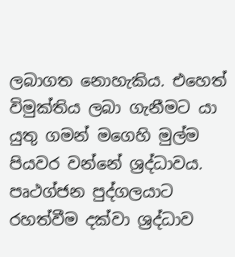ලබාගත නොහැකිය. එහෙත් විමුක්තිය ලබා ගැනීමට යා යුතු ගමන් මගෙහි මුල්ම පියවර වන්නේ ශ්‍රද්ධාවය. පෘථග්ජන පුද්ගලයාට රහත්වීම දක්වා ශ්‍රද්ධාව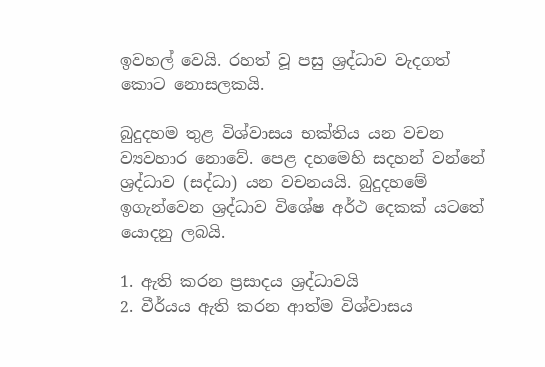ඉවහල් වෙයි. රහත් වූ පසු ශ්‍රද්ධාව වැදගත් කොට නොසලකයි.

බුදුදහම තුළ විශ්වාසය භක්තිය යන වචන ව්‍යවහාර නොවේ. පෙළ දහමෙහි සදහන් වන්නේ ශ්‍රද්ධාව (සද්ධා) යන වචනයයි. බුදුදහමේ ඉගැන්වෙන ශ්‍රද්ධාව විශේෂ අර්ථ දෙකක් යටතේ යොදනු ලබයි.

1. ඇති කරන ප්‍රසාදය ශ්‍රද්ධාවයි
2. වීර්යය ඇති කරන ආත්ම විශ්වාසය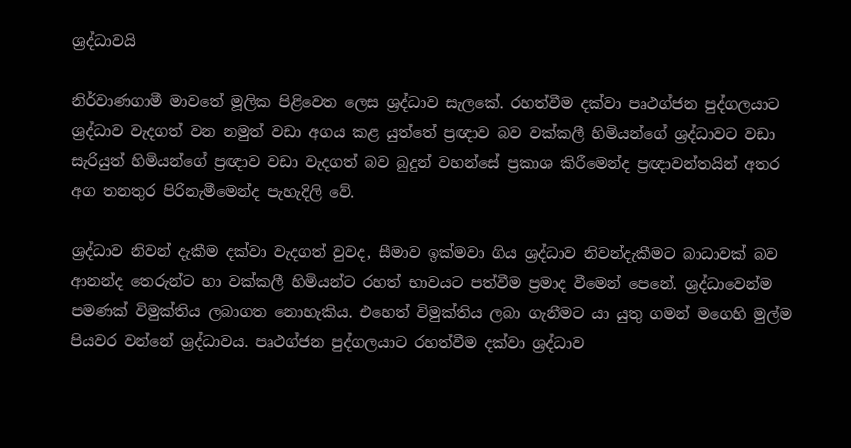ශ්‍රද්ධාවයි

නිර්වාණගාමී මාවතේ මූලික පිළිවෙත ලෙස ශ්‍රද්ධාව සැලකේ. රහත්වීම දක්වා පෘථග්ජන පුද්ගලයාට ශ්‍රද්ධාව වැදගත් වන නමුත් වඩා අගය කළ යුත්තේ ප්‍රඥාව බව වක්කලී හිමියන්ගේ ශ්‍රද්ධාවට වඩා සැරියුත් හිමියන්ගේ ප්‍රඥාව වඩා වැදගත් බව බුදුන් වහන්සේ ප්‍රකාශ කිරීමෙන්ද ප්‍රඥාවන්තයින් අතර අග තනතුර පිරිනැමීමෙන්ද පැහැදිලි වේ.

ශ්‍රද්ධාව නිවන් දැකීම දක්වා වැදගත් වුවද, සීමාව ඉක්මවා ගිය ශ්‍රද්ධාව නිවන්දැකීමට බාධාවක් බව ආනන්ද තෙරුන්ට හා වක්කලී හිමියන්ට රහත් භාවයට පත්වීම ප්‍රමාද වීමෙන් පෙනේ. ශ්‍රද්ධාවෙන්ම පමණක් විමුක්තිය ලබාගත නොහැකිය. එහෙත් විමුක්තිය ලබා ගැනීමට යා යුතු ගමන් මගෙහි මුල්ම පියවර වන්නේ ශ්‍රද්ධාවය. පෘථග්ජන පුද්ගලයාට රහත්වීම දක්වා ශ්‍රද්ධාව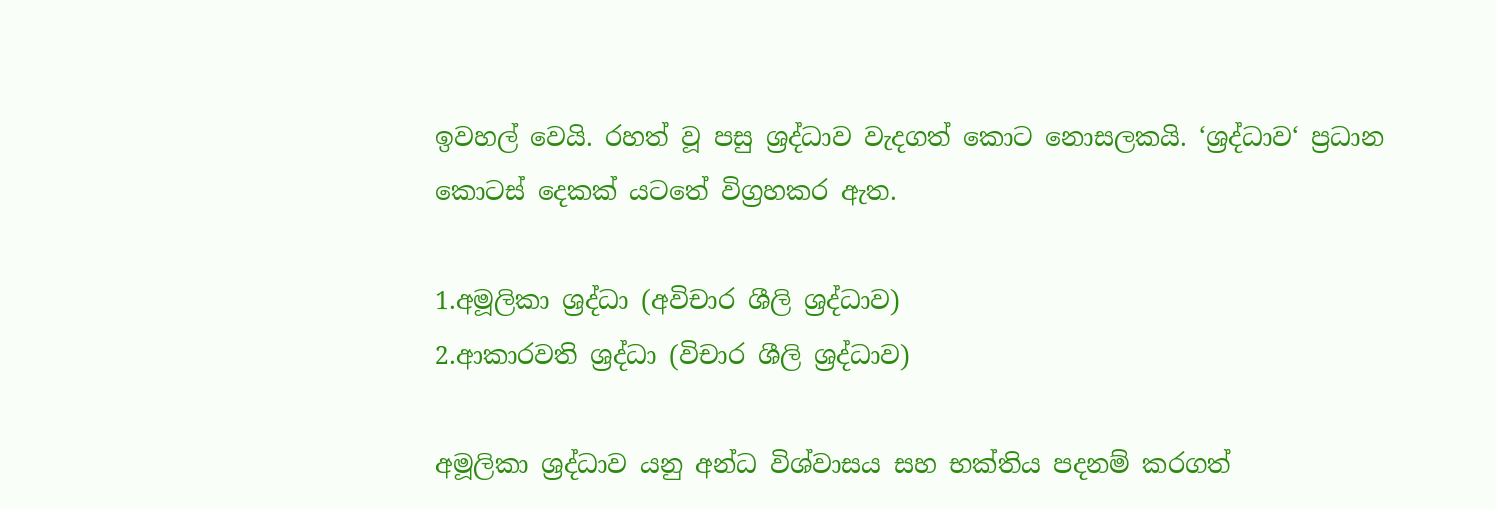ඉවහල් වෙයි. රහත් වූ පසු ශ්‍රද්ධාව වැදගත් කොට නොසලකයි. ‘ශ්‍රද්ධාව‘ ප්‍රධාන කොටස් දෙකක් යටතේ විග්‍රහකර ඇත.

1.අමූලිකා ශ්‍රද්ධා (අවිචාර ශීලි ශ්‍රද්ධාව)
2.ආකාරවති ශ්‍රද්ධා (විචාර ශීලි ශ්‍රද්ධාව)

අමූලිකා ශ්‍රද්ධාව යනු අන්ධ විශ්වාසය සහ භක්තිය පදනම් කරගත්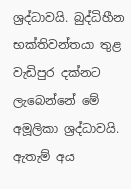ශ්‍රද්ධාවයි. බුද්ධිහීන භක්තිවන්තයා තුළ වැඩිපුර දක්නට ලැබෙන්නේ මේ අමූලිකා ශ්‍රද්ධාවයි. ඇතැම් අය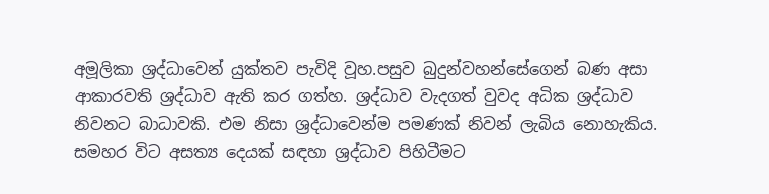අමූලිකා ශ්‍රද්ධාවෙන් යුක්තව පැවිදි වූහ.පසුව බුදුන්වහන්සේගෙන් බණ අසා ආකාරවති ශ්‍රද්ධාව ඇති කර ගත්හ. ශ්‍රද්ධාව වැදගත් වුවද අධික ශ්‍රද්ධාව නිවනට බාධාවකි. එම නිසා ශ්‍රද්ධාවෙන්ම පමණක් නිවන් ලැබිය නොහැකිය. සමහර විට අසත්‍ය දෙයක් සඳහා ශ්‍රද්ධාව පිහිටීමට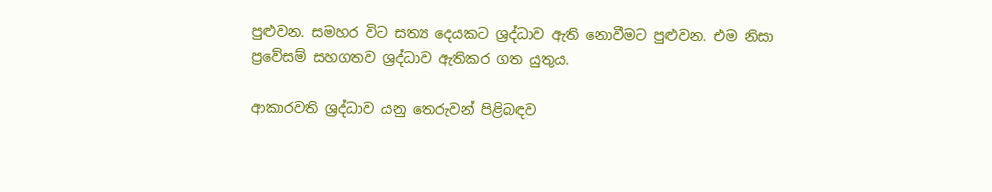පුළුවන. සමහර විට සත්‍ය දෙයකට ශ්‍රද්ධාව ඇති නොවීමට පුළුවන. එම නිසා ප්‍රවේසම් සහගතව ශ්‍රද්ධාව ඇතිකර ගත යුතුය.

ආකාරවති ශ්‍රද්ධාව යනු තෙරුවන් පිළිබඳව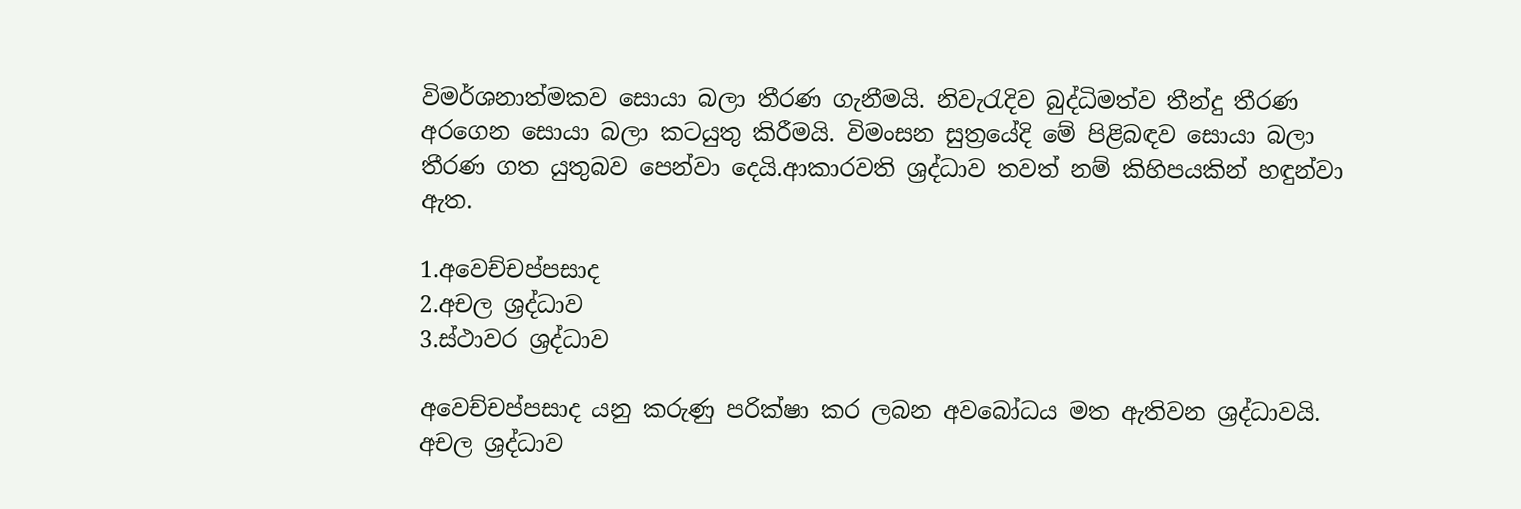විමර්ශනාත්මකව සොයා බලා තීරණ ගැනීමයි. නිවැරැදිව බුද්ධිමත්ව තීන්දු තීරණ අරගෙන සොයා බලා කටයුතු කිරීමයි. විමංසන සුත්‍රයේදි මේ පිළිබඳව සොයා බලා තීරණ ගත යුතුබව පෙන්වා දෙයි.ආකාරවති ශ්‍රද්ධාව තවත් නම් කිහිපයකින් හඳුන්වා ඇත.

1.අවෙච්චප්පසාද
2.අචල ශ්‍රද්ධාව
3.ස්ථාවර ශ්‍රද්ධාව

අවෙච්චප්පසාද යනු කරුණු පරික්ෂා කර ලබන අවබෝධය මත ඇතිවන ශ්‍රද්ධාවයි. අචල ශ්‍රද්ධාව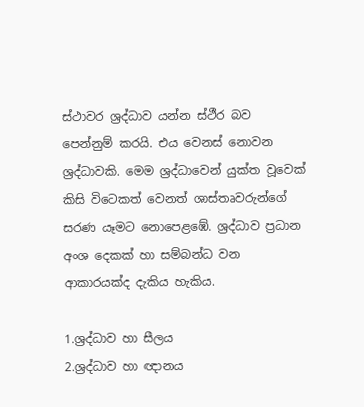ස්ථාවර ශ්‍රද්ධාව යන්න ස්ථීර බව පෙන්නුම් කරයි. එය වෙනස් නොවන ශ්‍රද්ධාවකි. මෙම ශ්‍රද්ධාවෙන් යුක්ත වූවෙක් කිසි විටෙකත් වෙනත් ශාස්තෘවරුන්ගේ සරණ යෑමට නොපෙළඹේ. ශ්‍රද්ධාව ප්‍රධාන අංශ දෙකක් හා සම්බන්ධ වන ආකාරයක්ද දැකිය හැකිය.

1.ශ්‍රද්ධාව හා සීලය
2.ශ්‍රද්ධාව හා ඥානය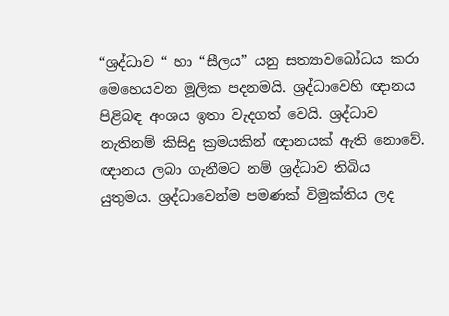“ශ්‍රද්ධාව “ හා “සීලය” යනු සත්‍යාවබෝධය කරා මෙහෙයවන මූලික පදනමයි. ශ්‍රද්ධාවෙහි ඥානය පිළිබඳ අංශය ඉතා වැදගත් වෙයි. ශ්‍රද්ධාව නැතිනම් කිසිදු ක්‍රමයකින් ඥානයක් ඇති නොවේ. ඥානය ලබා ගැනීමට නම් ශ්‍රද්ධාව තිබිය යුතුමය. ශ්‍රද්ධාවෙන්ම පමණක් විමුක්තිය ලද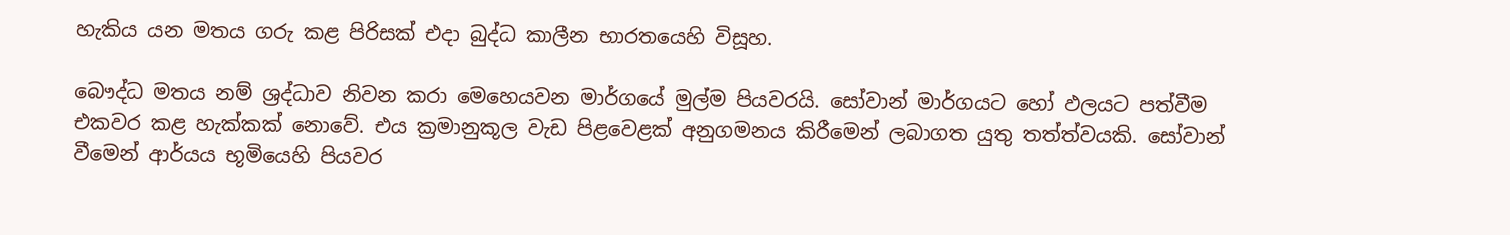හැකිය යන මතය ගරු කළ පිරිසක් එදා බුද්ධ කාලීන භාරතයෙහි විසූහ.

බෞද්ධ මතය නම් ශ්‍රද්ධාව නිවන කරා මෙහෙයවන මාර්ගයේ මුල්ම පියවරයි. සෝවාන් මාර්ගයට හෝ ඵලයට පත්වීම එකවර කළ හැක්කක් නොවේ. එය ක්‍රමානුකූල වැඩ පිළවෙළක් අනුගමනය කිරීමෙන් ලබාගත යුතු තත්ත්වයකි. සෝවාන් වීමෙන් ආර්යය භූමියෙහි පියවර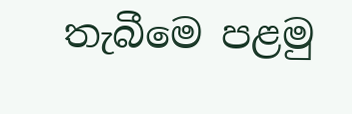තැබීමෙ පළමු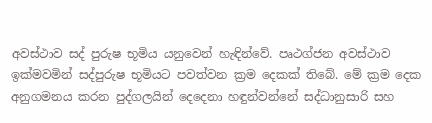අවස්ථාව සද් පුරුෂ භූමිය යනුවෙන් හැඳින්වේ. පෘථග්ජන අවස්ථාව ඉක්මවමින් සද්පුරුෂ භූමියට පවත්වන ක්‍රම දෙකක් තිබේ. මේ ක්‍රම දෙක අනුගමනය කරන පුද්ගලයින් දෙදෙනා හඳුන්වන්නේ සද්ධානුසාරි සහ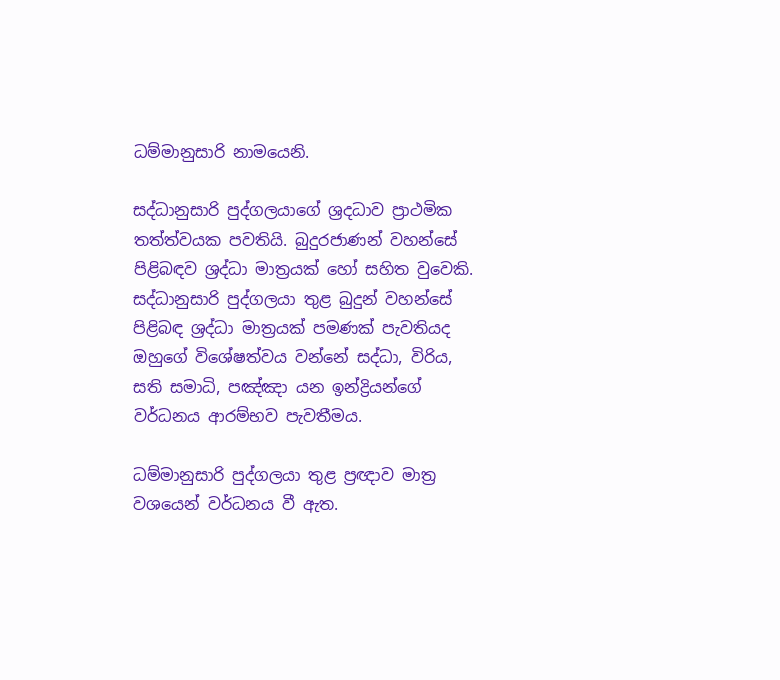ධම්මානුසාරි නාමයෙනි.

සද්ධානුසාරි පුද්ගලයාගේ ශ්‍රදධාව ප්‍රාථමික තත්ත්වයක පවතියි. බුදුරජාණන් වහන්සේ පිළිබඳව ශ්‍රද්ධා මාත්‍රයක් හෝ සහිත වුවෙකි. සද්ධානුසාරි පුද්ගලයා තුළ බුදුන් වහන්සේ පිළිබඳ ශ්‍රද්ධා මාත්‍රයක් පමණක් පැවතියද ඔහුගේ විශේෂත්වය වන්නේ සද්ධා, විරිය, සති සමාධි, පඤ්ඤා යන ඉන්ද්‍රියන්ගේ වර්ධනය ආරම්භව පැවතීමය.

ධම්මානුසාරි පුද්ගලයා තුළ ප්‍රඥාව මාත්‍ර වශයෙන් වර්ධනය වී ඇත.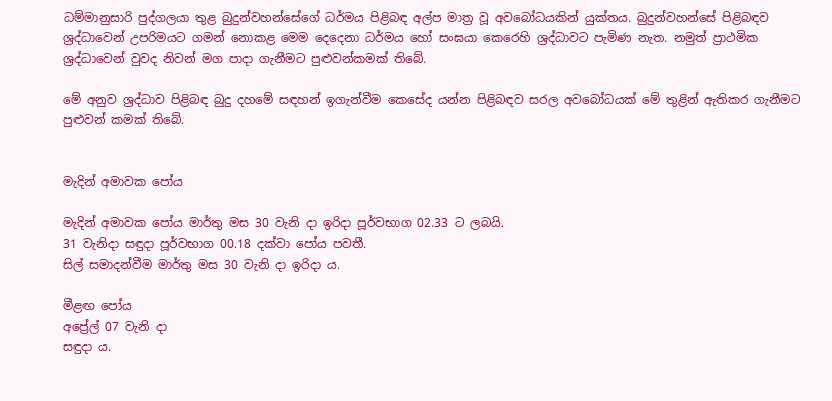ධම්මානුසාරි පුද්ගලයා තුළ බුදුන්වහන්සේගේ ධර්මය පිළිබඳ අල්ප මාත්‍ර වූ අවබෝධයකින් යුක්තය. බුදුන්වහන්සේ පිළිබඳව ශ්‍රද්ධාවෙන් උපරිමයට ගමන් නොකළ මෙම දෙදෙනා ධර්මය හෝ සංඝයා කෙරෙහි ශ්‍රද්ධාවට පැමිණ නැත. නමුත් ප්‍රාථමික ශ්‍රද්ධාවෙන් වුවද නිවන් මග පාදා ගැනීමට පුළුවන්කමක් තිබේ.

මේ අනුව ශ්‍රද්ධාව පිළිබඳ බුදු දහමේ සඳහන් ඉගැන්වීම කෙසේද යන්න පිළිබඳව සරල අවබෝධයක් මේ තුළින් ඇතිකර ගැනීමට පුළුවන් කමක් තිබේ.


මැදින් අමාවක පෝය

මැදින් අමාවක පෝය මාර්තු මස 30 වැනි දා ඉරිදා පූර්වභාග 02.33 ට ලබයි.
31 වැනිදා සඳුදා පූර්වභාග 00.18 දක්වා පෝය පවතී.
සිල් සමාදන්වීම මාර්තු මස 30 වැනි දා ඉරිදා ය.

මීළඟ පෝය
අප්‍රේල් 07 වැනි දා
සඳුදා ය.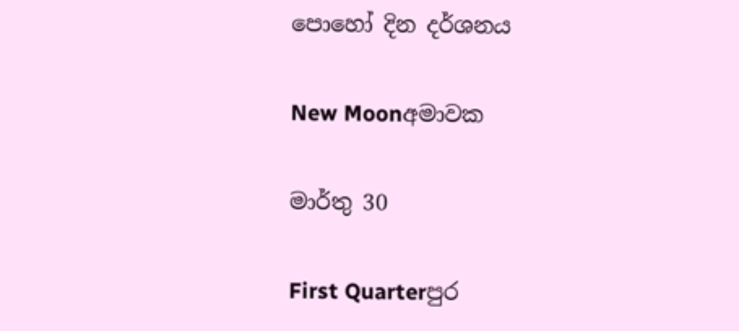පොහෝ දින දර්ශනය

New Moonඅමාවක

මාර්තු 30

First Quarterපුර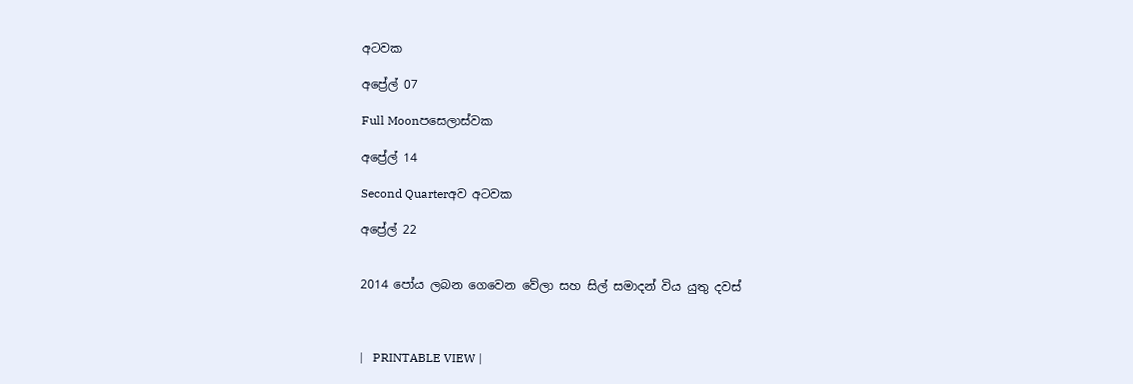අටවක

අප්‍රේල් 07

Full Moonපසෙලාස්වක

අප්‍රේල් 14

Second Quarterඅව අටවක

අප්‍රේල් 22


2014 පෝය ලබන ගෙවෙන වේලා සහ සිල් සමාදන් විය යුතු දවස්



|   PRINTABLE VIEW |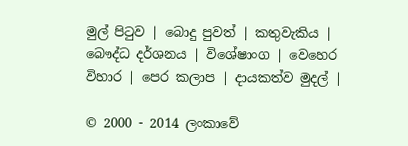මුල් පිටුව | බොදු පුවත් | කතුවැකිය | බෞද්ධ දර්ශනය | විශේෂාංග | වෙහෙර විහාර | පෙර කලාප | දායකත්ව මුදල් |

© 2000 - 2014 ලංකාවේ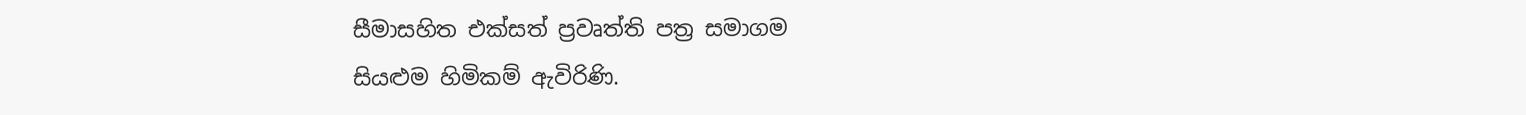සීමාසහිත එක්සත් ප්‍රවෘත්ති පත්‍ර සමාගම
සියළුම හිමිකම් ඇවිරිණි.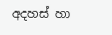අදහස් හා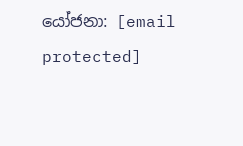යෝජනා: [email protected]